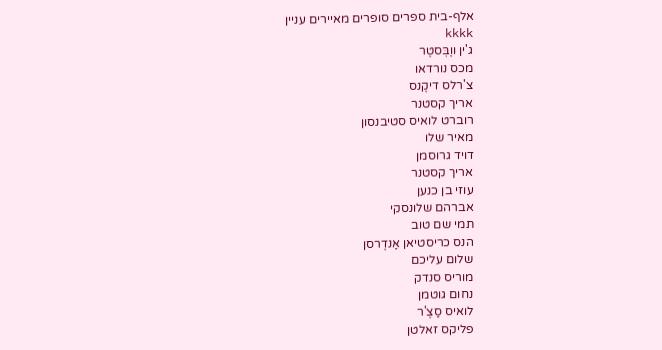אלף-בית ספרים סופרים מאיירים עניין                                                                                                                         kkkk
ג'ין ווֶבְּסטֶר
מכס נורדאו
צ'רלס דיקֶנס
אריך קסטנר
רוברט לואיס סטיבנסון
מאיר שלו
דויד גרוסמן
אריך קסטנר
עוזי בן כנען
אברהם שלונסקי
תמי שם טוב
הנס כריסטיאן אַנדֶרסן
שלום עליכם
מוריס סנדק
נחום גוטמן
לואיס סַצֶ'ר
פליקס זאלטן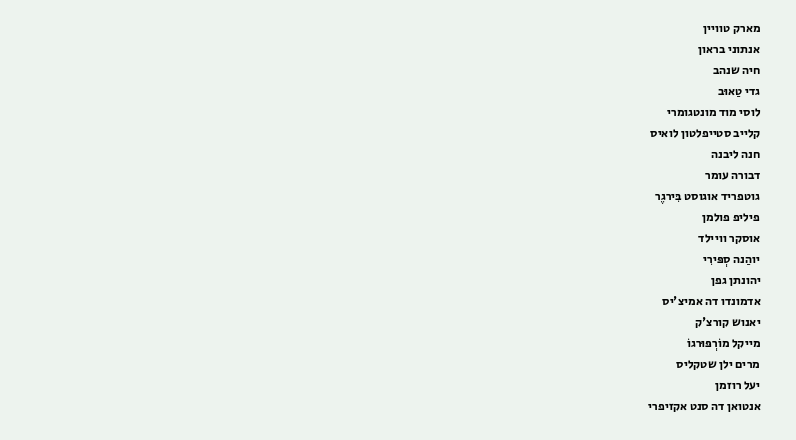מארק טוויין
אנתוני בראון
חיה שנהב
גדי טַאוּב
לוסי מוד מונטגומרי
קלייב סטייפלטון לואיס
חנה ליבנה
דבורה עומר
גוטפריד אוגוסט בִּירגֶר
פיליפ פולמן
אוסקר וויילד
יוהַנה סְפּירִי
יהונתן גפן
אדמונדו דה אמיצ'יס
יאנוש קורצ'ק
מייקל מוֹרְפּוּרגוֹ
מרים ילן שטקליס
יעל רוזמן
אנטואן דה סנט אקזיפרי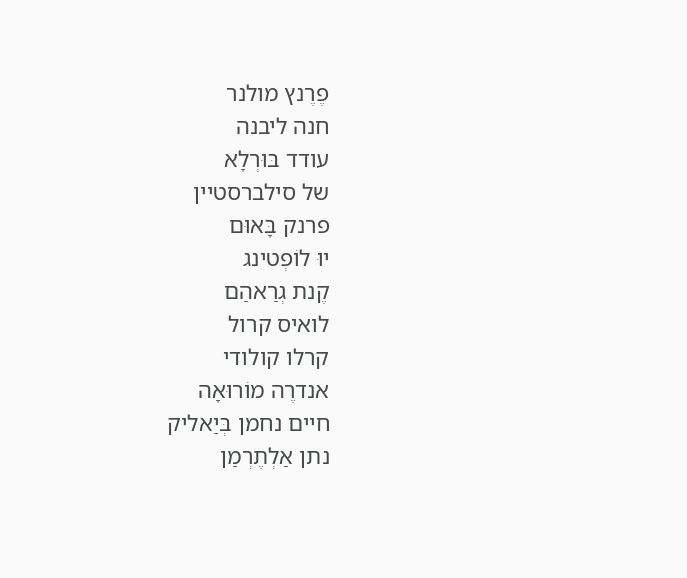פֶרֶנץ מולנר
חנה ליבנה
עודד בּוּרְלָא
של סילברסטיין
פרנק בָּאוּם
יוּ לוֹפְטינג
קֶנת גְרַאהַם
לואיס קרול
קרלו קולודי
אנדרֶה מוֹרוּאָה
חיים נחמן בְּיַאליק
נתן אַלְתֶרְמַן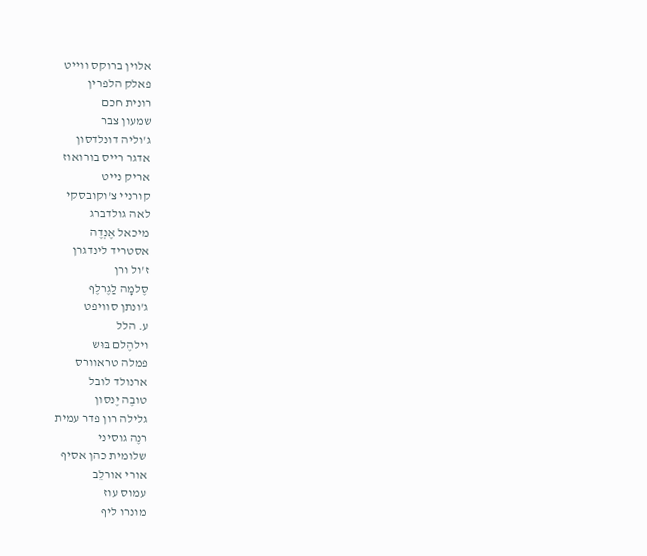אלוין ברוקס ווייט
פאלק הלפרין
רונית חכם
שמעון צבר
ג'וליה דונלדסון
אדגר רייס בורואוז
אריק נייט
קורניי צ'וקובסקי
לאה גולדברג
מיכאל אֶנְדֶה
אסטריד לינדגרן
ז'ול ורן
סֶלמָה לַגֶרלֶף
ג'ונתן סוויפט
ע. הלל
וילהֶלם בּוּש
פמלה טראוורס
ארנולד לובל
טובֶה יֶנסון
גלילה רון פדר עמית
רנֶה גוסיני
שלומית כהן אסיף
אורי אורלֵב
עמוס עוז
מונרו ליף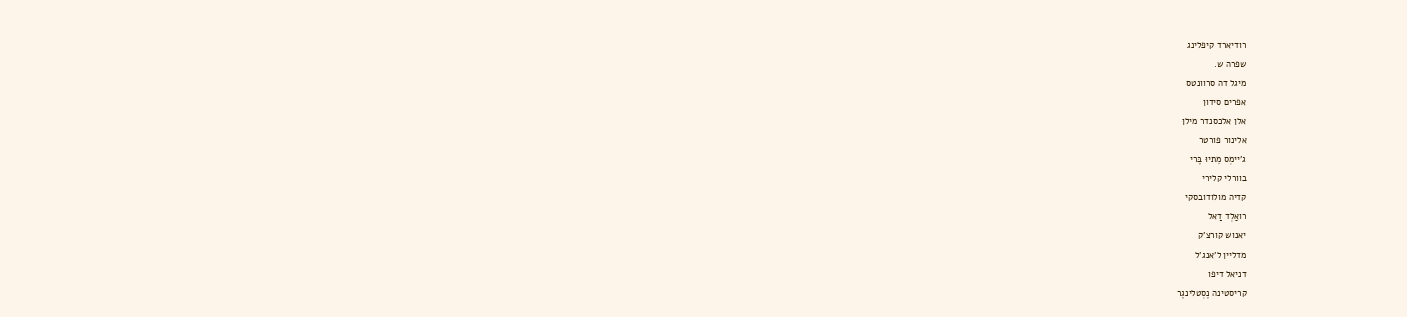רודיארד קיפלינג
שפרה ש.
מיגל דה סרוונטס
אפרים סידון
אלן אלכסנדר מילן
אלינור פורטר
ג'יימְס מֵתיוּ בֶּרי
בוורלי קלירי
קדיה מולודובסקי
רואַלְד דַאל
יאנוש קורצ'ק
מדליין ל'אנג'ל
דניאל דיפו
קריסטינה נֶסְטלינגֶר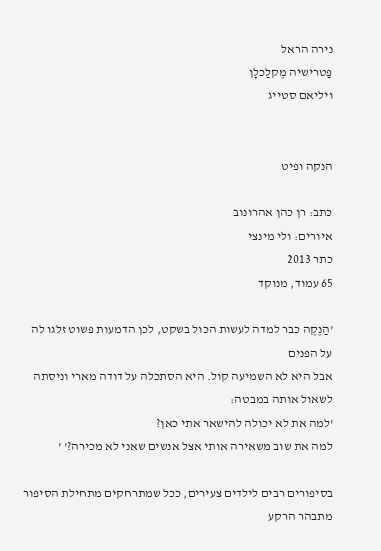נירה הראל
פַּטרישיה מֶקלַכלָן
ויליאם סטייג


הנקה ופיט

כתב: רן כהן אהרונוב
איורים: ולי מינצי
כתר 2013
65 עמוד, מנוקד

'הַנֶקֶה כבר למדה לעשות הכול בשקט, לכן הדמעות פשוט זלגו לה על הפנים
אבל היא לא השמיעה קול. היא הסתכלה על דודה מארי וניסתה לשאול אותה במבטה:
'למה את לא יכולה להישאר אתי כאן?
למה את שוב משאירה אותי אצל אנשים שאני לא מכירה?' '

בסיפורים רבים לילדים צעירים, ככל שמתרחקים מתחילת הסיפור מתבהר הרקע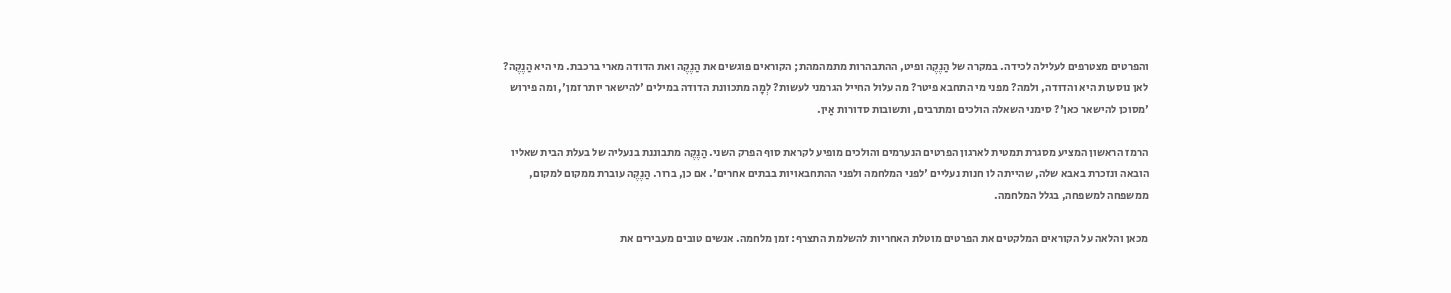והפרטים מצטרפים לעלילה לכידה. במקרה של הַנֶקֶה ופיט, ההתבהרות מתמהמהת; הקוראים פוגשים את הַנֶקֶה ואת הדודה מארי ברכבת. מי היא הַנֶקֶה? לאן נוסעות היא והדודה, ולמה? מפני מי התחבא פיטר? מה עלול החייל הגרמני לעשות? לְמָה מתכוונת הדודה במילים 'להישאר יותר זמן', ומה פירוש 'מסוכן להישאר כאן'? סימני השאלה הולכים ומתרבים, ותשובות סדורות אַין.

הרמז הראשון המציע מסגרת תמטית לארגון הפרטים הנערמים והולכים מופיע לקראת סוף הפרק השני. הַנֶקֶה מתבוננת בנעליה של בעלת הבית שאליו הובאה ונזכרת באבא שלה, שהייתה לו חנות נעליים 'לפני המלחמה ולפני ההתחבאויות בבתים אחרים'. אם כן, ברור. הַנֶקֶה עוברת ממקום למקום, ממשפחה למשפחה, בגלל המלחמה.

מכאן והלאה על הקוראים המלקטים את הפרטים מוטלת האחריות להשלמת התצרף: זמן מלחמה. אנשים טובים מעבירים את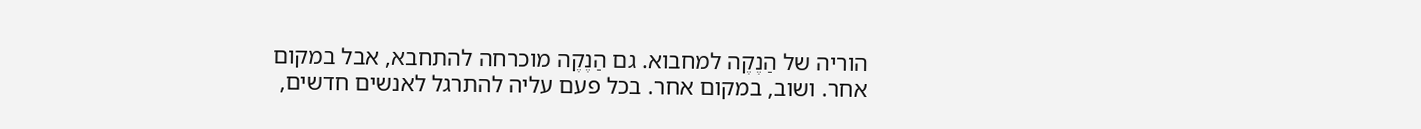הוריה של הַנֶקֶה למחבוא. גם הַנֶקֶה מוכרחה להתחבא, אבל במקום אחר. ושוב, במקום אחר. בכל פעם עליה להתרגל לאנשים חדשים,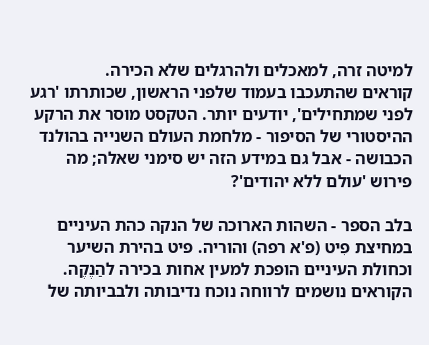למיטה זרה, למאכלים ולהרגלים שלא הכירה.
קוראים שהתעכבו בעמוד שלפני הראשון, שכותרתו 'רגע לפני שמתחילים', יודעים יותר. הטקסט מוסר את הרקע ההיסטורי של הסיפור - מלחמת העולם השנייה בהולנד הכבושה - אבל גם במידע הזה יש סימני שאלה; מה פירוש 'עולם ללא יהודים'?

בלב הספר - השהות הארוכה של הנקה כהת העיניים במחיצת פִיט (פ'א רפה) והוריה. פיט בהירת השיער וכחולת העיניים הופכת למעין אחות בכירה להַנֶקֶה. הקוראים נושמים לרווחה נוכח נדיבותה ולבביותה של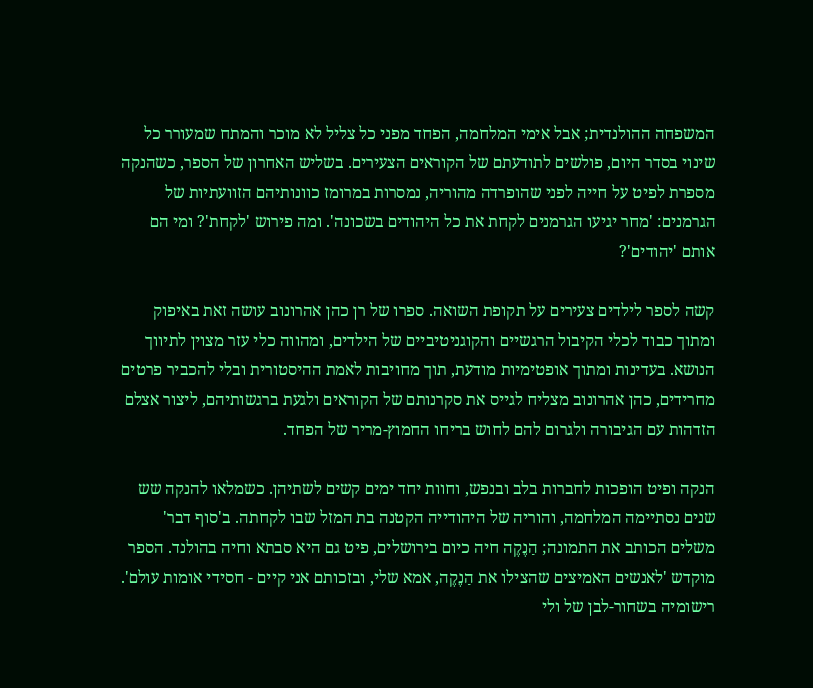המשפחה ההולנדית; אבל אימי המלחמה, הפחד מפני כל צליל לא מוכר והמתח שמעורר כל שינוי בסדר היום, פולשים לתודעתם של הקוראים הצעירים. בשליש האחרון של הספר, כשהנקה מספרת לפיט על חייה לפני שהופרדה מהוריה, נמסרות במרומז כוונותיהם הזוועתיות של הגרמנים: 'מחר יגיעו הגרמנים לקחת את כל היהודים בשכונה'. ומה פירוש 'לקחת'? ומי הם אותם 'יהודים'?

קשה לספר לילדים צעירים על תקופת השואה. ספרו של רן כהן אהרונוב עושה זאת באיפוק ומתוך כבוד לכלי הקיבול הרגשיים והקוגניטיביים של הילדים, ומהווה כלי עזר מצוין לתיווך הנושא. בעדינות ומתוך אופטימיות מודעת, תוך מחויבות לאמת ההיסטורית ובלי להכביר פרטים מחרידים, כהן אהרונוב מצליח לגייס את סקרנותם של הקוראים ולגעת ברגשותיהם, ליצור אצלם הזדהות עם הגיבורה ולגרום להם לחוש בריחו החמוץ-מריר של הפחד.

הנקה ופיט הופכות לחברות בלב ובנפש, וחוות יחד ימים קשים לשתיהן. כשמלאו להנקה שש שנים נסתיימה המלחמה, והוריה של היהודייה הקטנה בת המזל שבו לקחתה. ב'סוף דבר' משלים הכותב את התמונה; הַנֶקֶה חיה כיום בירושלים, פיט גם היא סבתא וחיה בהולנד. הספר מוקדש 'לאנשים האמיצים שהצילו את הַנֶקֶה, אמא שלי, ובזכותם אני קיים - חסידי אומות עולם'.
רישומיה בשחור-לבן של ולי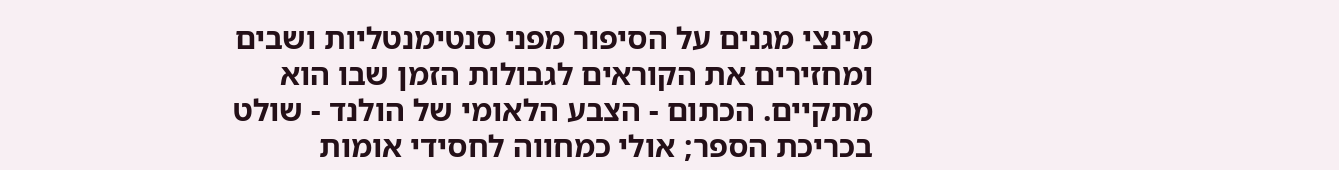מינצי מגנים על הסיפור מפני סנטימנטליות ושבים ומחזירים את הקוראים לגבולות הזמן שבו הוא מתקיים. הכתום - הצבע הלאומי של הולנד - שולט בכריכת הספר; אולי כמחווה לחסידי אומות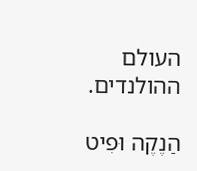העולם ההולנדים.

הַנֶקֶה וּפִיט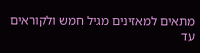מתאים למאזינים מגיל חמש ולקוראים עד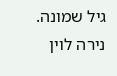גיל שמונה.
נירה לוין